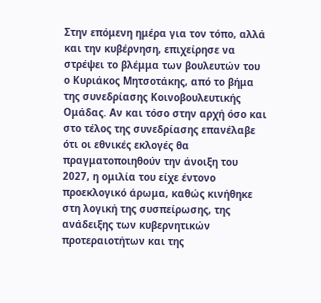Στην επόμενη ημέρα για τον τόπο, αλλά και την κυβέρνηση, επιχείρησε να στρέψει το βλέμμα των βουλευτών του ο Κυριάκος Μητσοτάκης, από το βήμα της συνεδρίασης Κοινοβουλευτικής Ομάδας. Αν και τόσο στην αρχή όσο και στο τέλος της συνεδρίασης επανέλαβε ότι οι εθνικές εκλογές θα πραγματοποιηθούν την άνοιξη του 2027, η ομιλία του είχε έντονο προεκλογικό άρωμα, καθώς κινήθηκε στη λογική της συσπείρωσης, της ανάδειξης των κυβερνητικών προτεραιοτήτων και της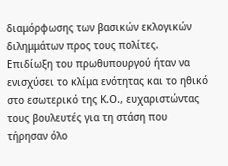διαμόρφωσης των βασικών εκλογικών διλημμάτων προς τους πολίτες.
Επιδίωξη του πρωθυπουργού ήταν να ενισχύσει το κλίμα ενότητας και το ηθικό στο εσωτερικό της Κ.Ο., ευχαριστώντας τους βουλευτές για τη στάση που τήρησαν όλο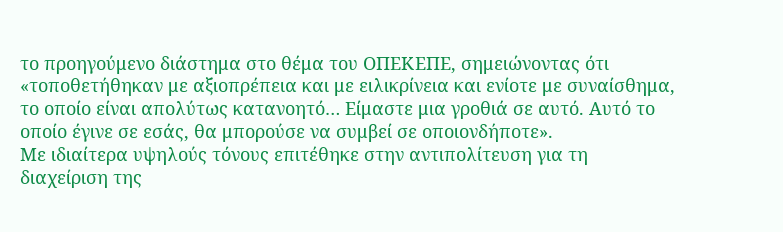το προηγούμενο διάστημα στο θέμα του ΟΠΕΚΕΠΕ, σημειώνοντας ότι «τοποθετήθηκαν με αξιοπρέπεια και με ειλικρίνεια και ενίοτε με συναίσθημα, το οποίο είναι απολύτως κατανοητό… Είμαστε μια γροθιά σε αυτό. Αυτό το οποίο έγινε σε εσάς, θα μπορούσε να συμβεί σε οποιονδήποτε».
Με ιδιαίτερα υψηλούς τόνους επιτέθηκε στην αντιπολίτευση για τη διαχείριση της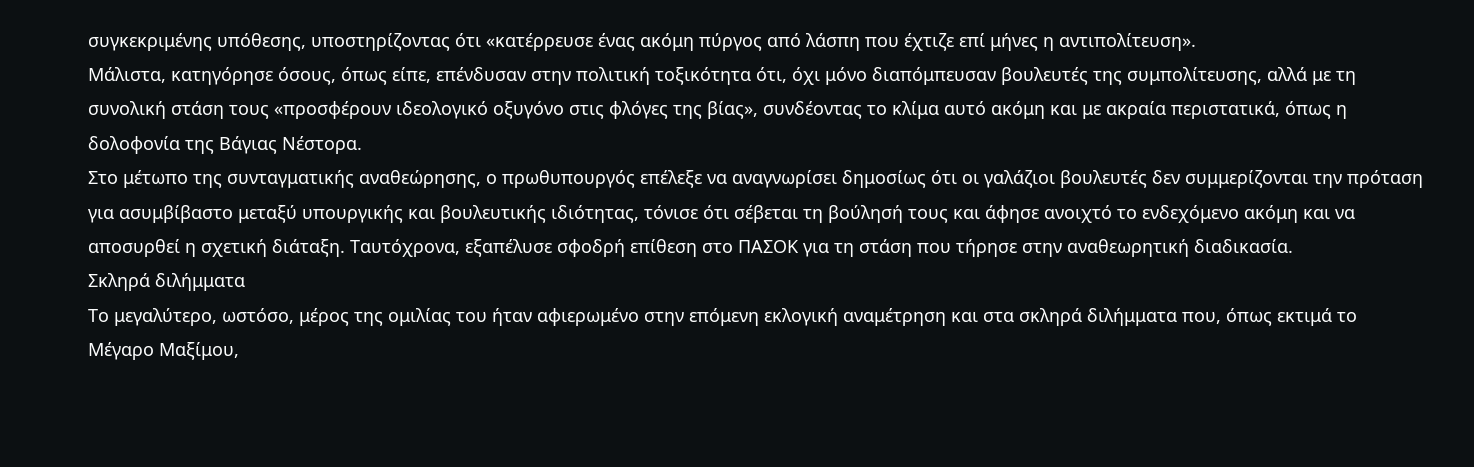συγκεκριμένης υπόθεσης, υποστηρίζοντας ότι «κατέρρευσε ένας ακόμη πύργος από λάσπη που έχτιζε επί μήνες η αντιπολίτευση».
Μάλιστα, κατηγόρησε όσους, όπως είπε, επένδυσαν στην πολιτική τοξικότητα ότι, όχι μόνο διαπόμπευσαν βουλευτές της συμπολίτευσης, αλλά με τη συνολική στάση τους «προσφέρουν ιδεολογικό οξυγόνο στις φλόγες της βίας», συνδέοντας το κλίμα αυτό ακόμη και με ακραία περιστατικά, όπως η δολοφονία της Βάγιας Νέστορα.
Στο μέτωπο της συνταγματικής αναθεώρησης, ο πρωθυπουργός επέλεξε να αναγνωρίσει δημοσίως ότι οι γαλάζιοι βουλευτές δεν συμμερίζονται την πρόταση για ασυμβίβαστο μεταξύ υπουργικής και βουλευτικής ιδιότητας, τόνισε ότι σέβεται τη βούλησή τους και άφησε ανοιχτό το ενδεχόμενο ακόμη και να αποσυρθεί η σχετική διάταξη. Ταυτόχρονα, εξαπέλυσε σφοδρή επίθεση στο ΠΑΣΟΚ για τη στάση που τήρησε στην αναθεωρητική διαδικασία.
Σκληρά διλήμματα
Το μεγαλύτερο, ωστόσο, μέρος της ομιλίας του ήταν αφιερωμένο στην επόμενη εκλογική αναμέτρηση και στα σκληρά διλήμματα που, όπως εκτιμά το Μέγαρο Μαξίμου,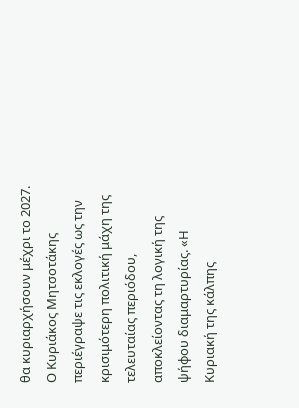θα κυριαρχήσουν μέχρι το 2027. Ο Κυριάκος Μητσοτάκης περιέγραψε τις εκλογές ως την κρισιμότερη πολιτική μάχη της τελευταίας περιόδου, αποκλείοντας τη λογική της ψήφου διαμαρτυρίας. «Η Κυριακή της κάλπης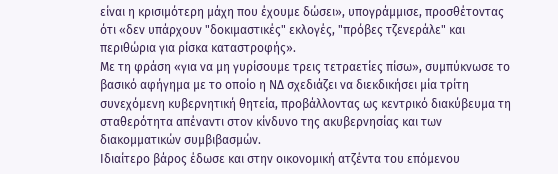είναι η κρισιμότερη μάχη που έχουμε δώσει», υπογράμμισε, προσθέτοντας ότι «δεν υπάρχουν "δοκιμαστικές" εκλογές, "πρόβες τζενεράλε" και περιθώρια για ρίσκα καταστροφής».
Με τη φράση «για να μη γυρίσουμε τρεις τετραετίες πίσω», συμπύκνωσε το βασικό αφήγημα με το οποίο η ΝΔ σχεδιάζει να διεκδικήσει μία τρίτη συνεχόμενη κυβερνητική θητεία, προβάλλοντας ως κεντρικό διακύβευμα τη σταθερότητα απέναντι στον κίνδυνο της ακυβερνησίας και των διακομματικών συμβιβασμών.
Ιδιαίτερο βάρος έδωσε και στην οικονομική ατζέντα του επόμενου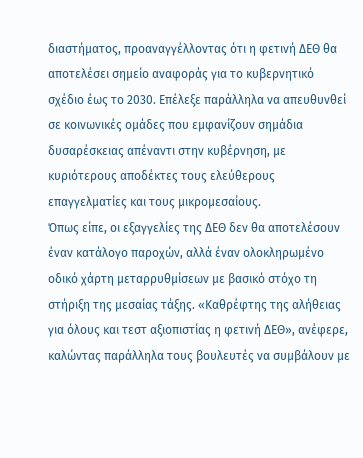διαστήματος, προαναγγέλλοντας ότι η φετινή ΔΕΘ θα αποτελέσει σημείο αναφοράς για το κυβερνητικό σχέδιο έως το 2030. Επέλεξε παράλληλα να απευθυνθεί σε κοινωνικές ομάδες που εμφανίζουν σημάδια δυσαρέσκειας απέναντι στην κυβέρνηση, με κυριότερους αποδέκτες τους ελεύθερους επαγγελματίες και τους μικρομεσαίους.
Όπως είπε, οι εξαγγελίες της ΔΕΘ δεν θα αποτελέσουν έναν κατάλογο παροχών, αλλά έναν ολοκληρωμένο οδικό χάρτη μεταρρυθμίσεων με βασικό στόχο τη στήριξη της μεσαίας τάξης. «Καθρέφτης της αλήθειας για όλους και τεστ αξιοπιστίας η φετινή ΔΕΘ», ανέφερε, καλώντας παράλληλα τους βουλευτές να συμβάλουν με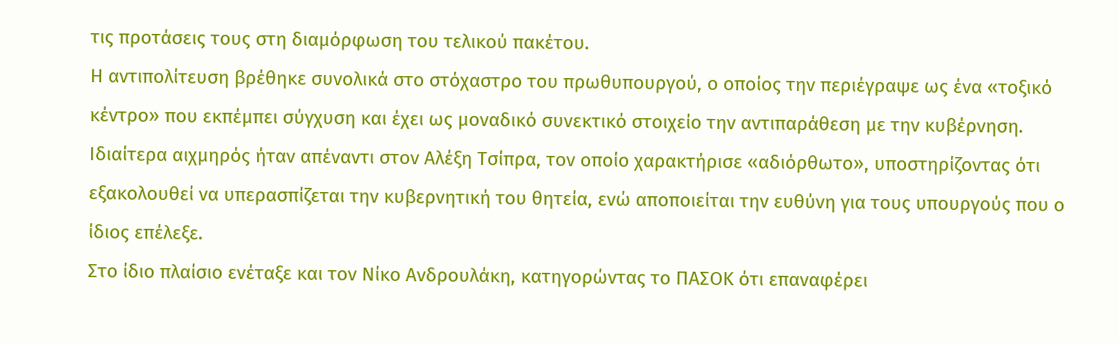τις προτάσεις τους στη διαμόρφωση του τελικού πακέτου.
Η αντιπολίτευση βρέθηκε συνολικά στο στόχαστρο του πρωθυπουργού, ο οποίος την περιέγραψε ως ένα «τοξικό κέντρο» που εκπέμπει σύγχυση και έχει ως μοναδικό συνεκτικό στοιχείο την αντιπαράθεση με την κυβέρνηση.
Ιδιαίτερα αιχμηρός ήταν απέναντι στον Αλέξη Τσίπρα, τον οποίο χαρακτήρισε «αδιόρθωτο», υποστηρίζοντας ότι εξακολουθεί να υπερασπίζεται την κυβερνητική του θητεία, ενώ αποποιείται την ευθύνη για τους υπουργούς που ο ίδιος επέλεξε.
Στο ίδιο πλαίσιο ενέταξε και τον Νίκο Ανδρουλάκη, κατηγορώντας το ΠΑΣΟΚ ότι επαναφέρει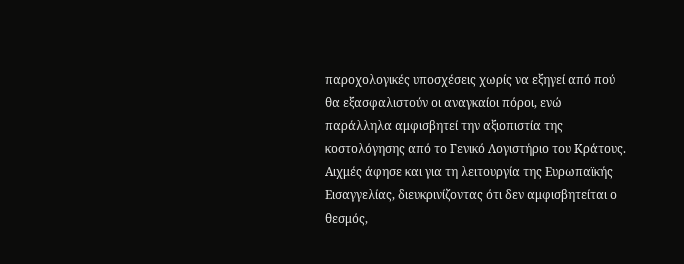παροχολογικές υποσχέσεις χωρίς να εξηγεί από πού θα εξασφαλιστούν οι αναγκαίοι πόροι, ενώ παράλληλα αμφισβητεί την αξιοπιστία της κοστολόγησης από το Γενικό Λογιστήριο του Κράτους.
Αιχμές άφησε και για τη λειτουργία της Ευρωπαϊκής Εισαγγελίας, διευκρινίζοντας ότι δεν αμφισβητείται ο θεσμός,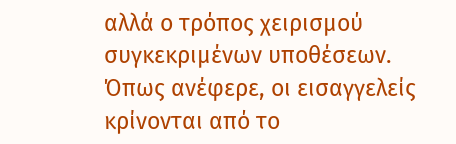αλλά ο τρόπος χειρισμού συγκεκριμένων υποθέσεων. Όπως ανέφερε, οι εισαγγελείς κρίνονται από το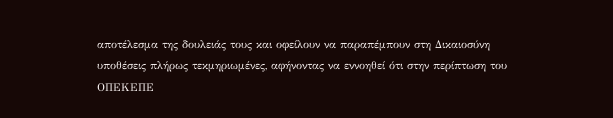αποτέλεσμα της δουλειάς τους και οφείλουν να παραπέμπουν στη Δικαιοσύνη υποθέσεις πλήρως τεκμηριωμένες, αφήνοντας να εννοηθεί ότι στην περίπτωση του ΟΠΕΚΕΠΕ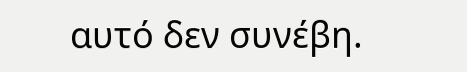αυτό δεν συνέβη.